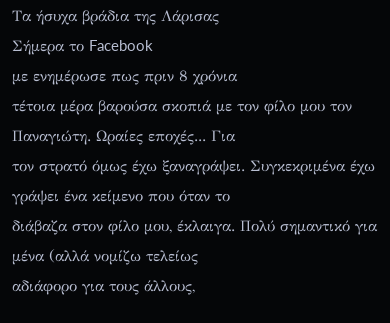Τα ήσυχα βράδια της Λάρισας
Σήμερα το Facebook
με ενημέρωσε πως πριν 8 χρόνια
τέτοια μέρα βαρούσα σκοπιά με τον φίλο μου τον Παναγιώτη. Ωραίες εποχές... Για
τον στρατό όμως έχω ξαναγράψει. Συγκεκριμένα έχω γράψει ένα κείμενο που όταν το
διάβαζα στον φίλο μου, έκλαιγα. Πολύ σημαντικό για μένα (αλλά νομίζω τελείως
αδιάφορο για τους άλλους,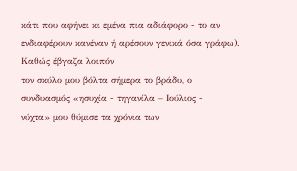κάτι που αφήνει κι εμένα πια αδιάφορο - το αν
ενδιαφέρουν κανέναν ή αρέσουν γενικά όσα γράφω).
Καθώς έβγαζα λοιπόν
τον σκύλο μου βόλτα σήμερα το βράδυ, ο συνδυασμός «ησυχία - τηγανίλα – Ιούλιος -
νύχτα» μου θύμισε τα χρόνια των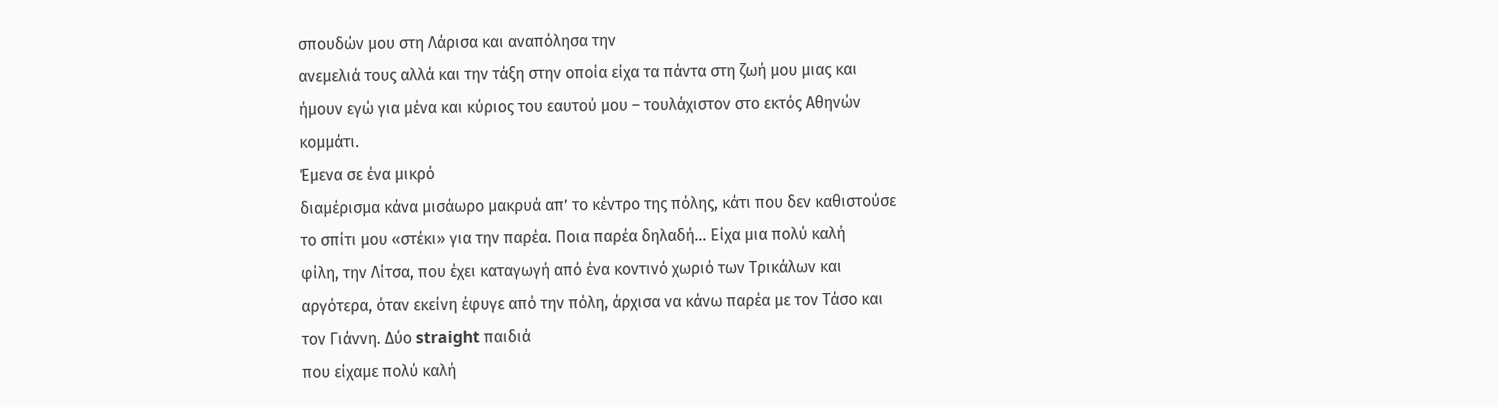σπουδών μου στη Λάρισα και αναπόλησα την
ανεμελιά τους αλλά και την τάξη στην οποία είχα τα πάντα στη ζωή μου μιας και
ήμουν εγώ για μένα και κύριος του εαυτού μου – τουλάχιστον στο εκτός Αθηνών
κομμάτι.
Έμενα σε ένα μικρό
διαμέρισμα κάνα μισάωρο μακρυά απ’ το κέντρο της πόλης, κάτι που δεν καθιστούσε
το σπίτι μου «στέκι» για την παρέα. Ποια παρέα δηλαδή... Είχα μια πολύ καλή
φίλη, την Λίτσα, που έχει καταγωγή από ένα κοντινό χωριό των Τρικάλων και
αργότερα, όταν εκείνη έφυγε από την πόλη, άρχισα να κάνω παρέα με τον Τάσο και
τον Γιάννη. Δύο straight παιδιά
που είχαμε πολύ καλή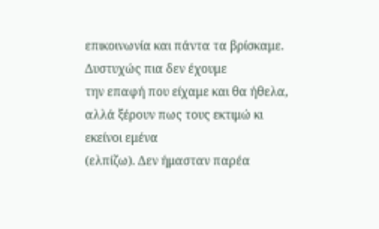επικοινωνία και πάντα τα βρίσκαμε. Δυστυχώς πια δεν έχουμε
την επαφή που είχαμε και θα ήθελα, αλλά ξέρουν πως τους εκτιμώ κι εκείνοι εμένα
(ελπίζω). Δεν ήμασταν παρέα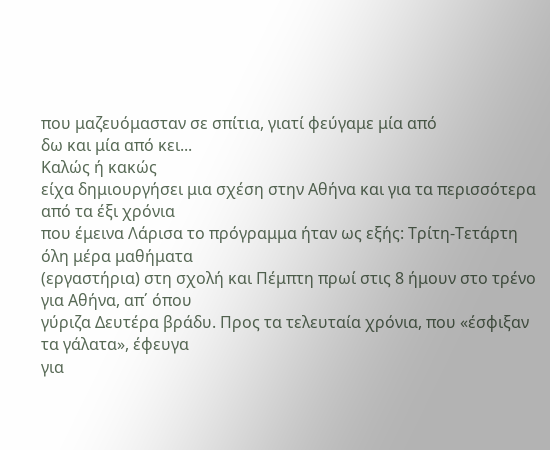που μαζευόμασταν σε σπίτια, γιατί φεύγαμε μία από
δω και μία από κει...
Καλώς ή κακώς
είχα δημιουργήσει μια σχέση στην Αθήνα και για τα περισσότερα από τα έξι χρόνια
που έμεινα Λάρισα το πρόγραμμα ήταν ως εξής: Τρίτη-Τετάρτη όλη μέρα μαθήματα
(εργαστήρια) στη σχολή και Πέμπτη πρωί στις 8 ήμουν στο τρένο για Αθήνα, απ΄ όπου
γύριζα Δευτέρα βράδυ. Προς τα τελευταία χρόνια, που «έσφιξαν τα γάλατα», έφευγα
για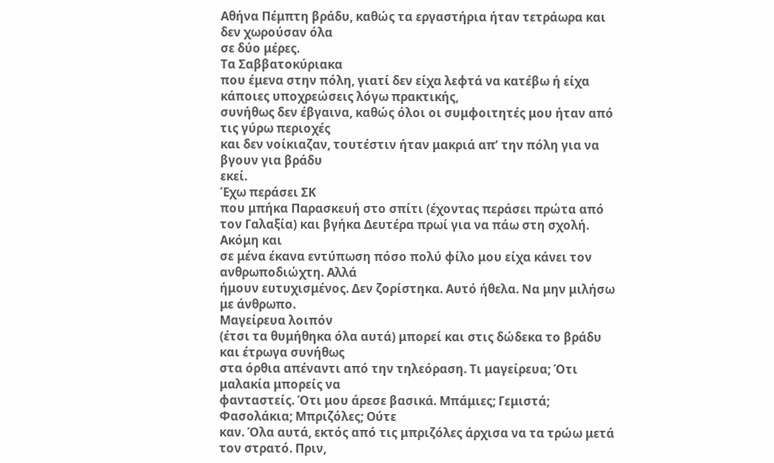Αθήνα Πέμπτη βράδυ, καθώς τα εργαστήρια ήταν τετράωρα και δεν χωρούσαν όλα
σε δύο μέρες.
Τα Σαββατοκύριακα
που έμενα στην πόλη, γιατί δεν είχα λεφτά να κατέβω ή είχα κάποιες υποχρεώσεις λόγω πρακτικής,
συνήθως δεν έβγαινα, καθώς όλοι οι συμφοιτητές μου ήταν από τις γύρω περιοχές
και δεν νοίκιαζαν, τουτέστιν ήταν μακριά απ’ την πόλη για να βγουν για βράδυ
εκεί.
Έχω περάσει ΣΚ
που μπήκα Παρασκευή στο σπίτι (έχοντας περάσει πρώτα από τον Γαλαξία) και βγήκα Δευτέρα πρωί για να πάω στη σχολή. Ακόμη και
σε μένα έκανα εντύπωση πόσο πολύ φίλο μου είχα κάνει τον ανθρωποδιώχτη. Αλλά
ήμουν ευτυχισμένος. Δεν ζορίστηκα. Αυτό ήθελα. Να μην μιλήσω με άνθρωπο.
Μαγείρευα λοιπόν
(έτσι τα θυμήθηκα όλα αυτά) μπορεί και στις δώδεκα το βράδυ και έτρωγα συνήθως
στα όρθια απέναντι από την τηλεόραση. Τι μαγείρευα; Ότι μαλακία μπορείς να
φανταστείς. Ότι μου άρεσε βασικά. Μπάμιες; Γεμιστά; Φασολάκια; Μπριζόλες; Ούτε
καν. Όλα αυτά, εκτός από τις μπριζόλες άρχισα να τα τρώω μετά τον στρατό. Πριν,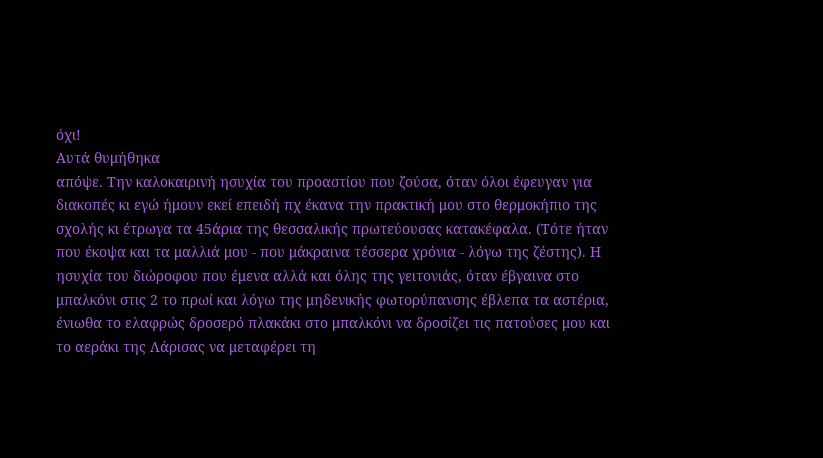όχι!
Αυτά θυμήθηκα
απόψε. Την καλοκαιρινή ησυχία του προαστίου που ζούσα, όταν όλοι έφευγαν για
διακοπές κι εγώ ήμουν εκεί επειδή πχ έκανα την πρακτική μου στο θερμοκήπιο της
σχολής κι έτρωγα τα 45άρια της θεσσαλικής πρωτεύουσας κατακέφαλα. (Τότε ήταν
που έκοψα και τα μαλλιά μου - που μάκραινα τέσσερα χρόνια - λόγω της ζέστης). Η
ησυχία του διώροφου που έμενα αλλά και όλης της γειτονιάς, όταν έβγαινα στο
μπαλκόνι στις 2 το πρωί και λόγω της μηδενικής φωτορύπανσης έβλεπα τα αστέρια,
ένιωθα το ελαφρώς δροσερό πλακάκι στο μπαλκόνι να δροσίζει τις πατούσες μου και
το αεράκι της Λάρισας να μεταφέρει τη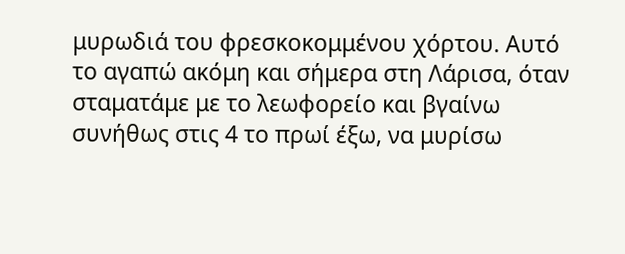μυρωδιά του φρεσκοκομμένου χόρτου. Αυτό
το αγαπώ ακόμη και σήμερα στη Λάρισα, όταν σταματάμε με το λεωφορείο και βγαίνω
συνήθως στις 4 το πρωί έξω, να μυρίσω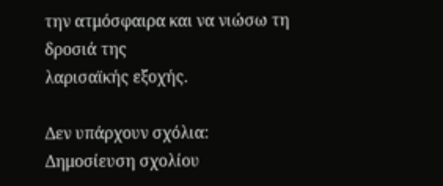την ατμόσφαιρα και να νιώσω τη δροσιά της
λαρισαϊκής εξοχής.

Δεν υπάρχουν σχόλια:
Δημοσίευση σχολίου